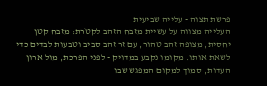פרשת תצוה - עלייה שביעית
העלייה מצווה על עשיית מזבח הזהב לקטֹרת: מזבח קטן יחסית, מצופה זהב טהור, עם זר זהב סביב וטבעות לבדים כדי לשאת אותו. מקומו נקבע במדויק - לפני הפרכת, מול ארון העדות, סמוך למקום המפגש שבו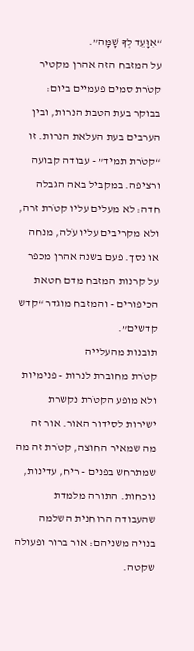“אִוָּעֵד לְךָ שָׁמָּה”.
על המזבח הזה אהרן מקטיר קטֹרת סמים פעמיים ביום: בבוקר בעת הטבת הנרות, ובין הערבים בעת העלאת הנרות. זו “קטֹרת תמיד” - עבודה קבועה ורציפה. במקביל באה הגבלה חדה: לא מעלים עליו קטֹרת זרה, ולא מקריבים עליו עֹלה, מנחה או נסך. פעם בשנה אהרן מכפר על קרנות המזבח מדם חטאת הכיפורים - והמזבח מוגדר “קדש קדשים”.
תובנות מהעלייה
קטֹרת מחוברת לנרות - פנימיות ולא מופע הקטֹרת נקשרת ישירות לסידור האור. אור זה מה שמאיר החוצה, קטֹרת זה מה שמתרחש בפנים - ריח, עדינות, נוכחות. התורה מלמדת שהעבודה הרוחנית השלמה בנויה משניהם: אור ברור ופעולה שקטה.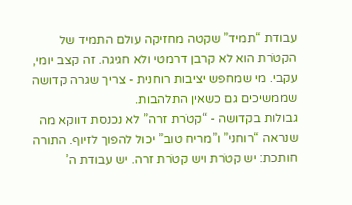עבודת “תמיד” שקטה מחזיקה עולם התמיד של הקטֹרת הוא לא קרבן דרמטי ולא חגיגה. זה קצב יומי, עקבי. מי שמחפש יציבות רוחנית - צריך שגרה קדושה שממשיכים גם כשאין התלהבות.
גבולות בקדושה - “קטֹרת זרה” לא נכנסת דווקא מה שנראה “רוחני” ו”מריח טוב” יכול להפוך לזיוף. התורה חותכת: יש קטֹרת ויש קטֹרת זרה. יש עבודת ה’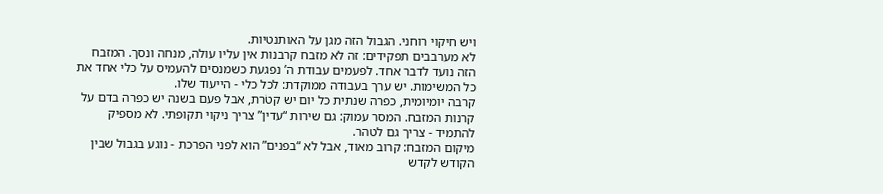ויש חיקוי רוחני. הגבול הזה מגן על האותנטיות.
לא מערבבים תפקידים: זה לא מזבח קרבנות אין עליו עולה, מנחה ונסך. המזבח הזה נועד לדבר אחד. לפעמים עבודת ה’ נפגעת כשמנסים להעמיס על כלי אחד את כל המשימות. יש ערך בעבודה ממוקדת: לכל כלי - הייעוד שלו.
קרבה יומיומית, כפרה שנתית כל יום יש קטֹרת, אבל פעם בשנה יש כפרה בדם על קרנות המזבח. המסר עמוק: גם שירות “עדין” צריך ניקוי תקופתי. לא מספיק להתמיד - צריך גם לטהר.
מיקום המזבח: קרוב מאוד, אבל לא “בפנים” הוא לפני הפרכת - נוגע בגבול שבין הקודש לקדש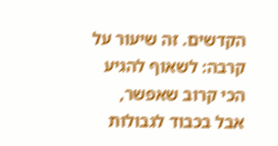הקדשים. זה שיעור על קרבה: לשאוף להגיע הכי קרוב שאפשר, אבל בכבוד לגבולות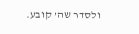ולסדר שה’ קובע.